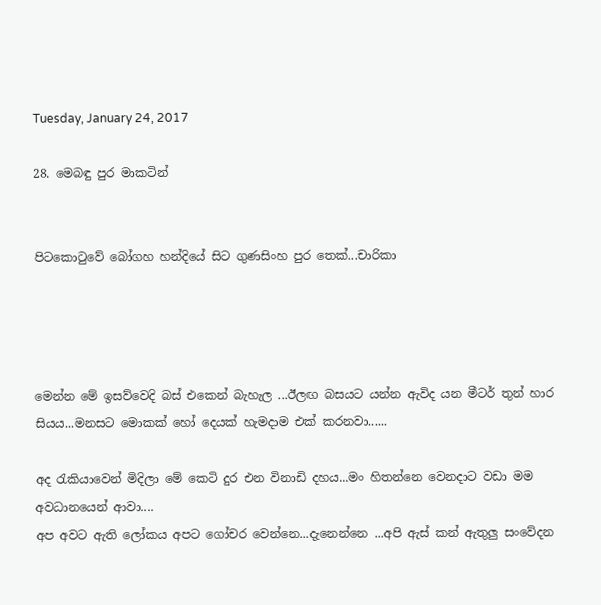Tuesday, January 24, 2017

28. මෙබඳු පුර මාකටින්


පිටකොටුවේ බෝගහ හන්දියේ සිට ගුණසිංහ පුර තෙක්...චාරිකා




මෙන්න මේ ඉසව්වෙදි බස් එකෙන් බැහැල ...ඊලඟ බසයට යන්න ඇවිද යන මීටර් තුන් හාර සියය...මනසට මොකක් හෝ දෙයක් හැමදාම එක් කරනවා......

අද රැකියාවෙන් මිදිලා මේ කෙටි දුර එන විනාඩි දහය...මං හිතන්නෙ වෙනදාට වඩා මම අවධානයෙන් ආවා....
අප අවට ඇති ලෝකය අපට ගෝචර වෙන්නෙ...දැනෙන්නෙ ...අපි ඇස් කන් ඇතුලු සංවේදන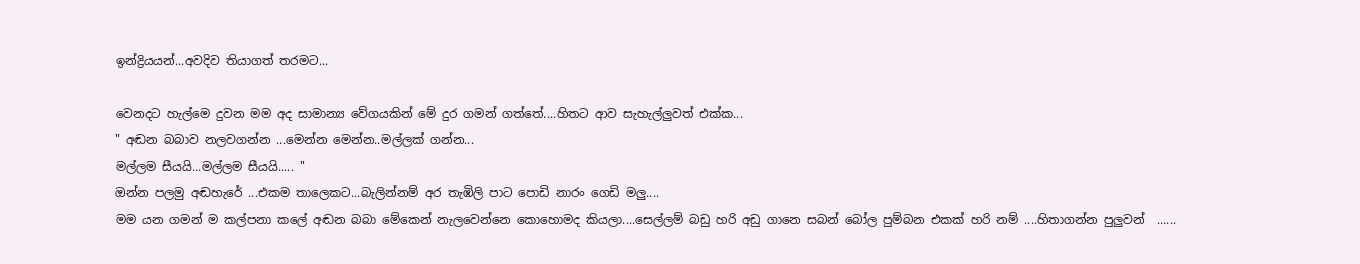ඉන්ද්‍රියයන්...අවදිව තියාගත් තරමට...

වෙනදට හැල්මෙ දුවන මම අද සාමාන්‍ය වේගයකින් මේ දුර ගමන් ගත්තේ....හිතට ආව සැහැල්ලුවත් එක්ක...
" අඬන බබාව නලවගන්න ...මෙන්න මෙන්න..මල්ලක් ගන්න...
මල්ලම සීයයි...මල්ලම සීයයි..... "
ඔන්න පලමු අඬහැරේ ...එකම තාලෙකට...බැලින්නම් අර තැඹිලි පාට පොඩි නාරං ගෙඩි මලු....
මම යන ගමන් ම කල්පනා කලේ අඬන බබා මේකෙන් නැලවෙන්නෙ කොහොමද කියලා....සෙල්ලම් බඩු හරි අඩු ගානෙ සබන් බෝල පුම්බන එකක් හරි නම් ....හිතාගන්න පුලුවන්  ......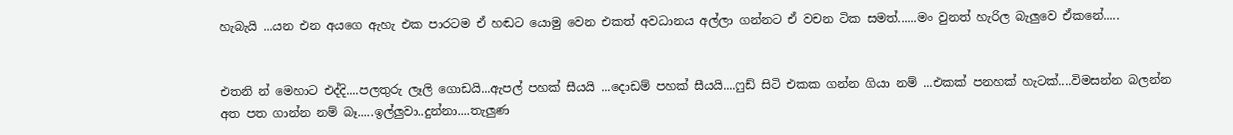හැබැයි ...යන එන අයගෙ ඇහැ එක පාරටම ඒ හඬට යොමු වෙන එකත් අවධානය අල්ලා ගන්නට ඒ වචන ටික සමත්......මං වුනත් හැරිල බැලුවෙ ඒකනේ.....


එතනි න් මෙහාට එද්දි....පලතුරු ලෑලි ගොඩයි...ඇපල් පහක් සීයයි ...දොඩම් පහක් සීයයි....ෆුඩ් සිටි එකක ගන්න ගියා නම් ...එකක් පනහක් හැටක්....විමසන්න බලන්න අත පත ගාන්න නම් බෑ.....ඉල්ලුවා..දුන්නා....තැලුණ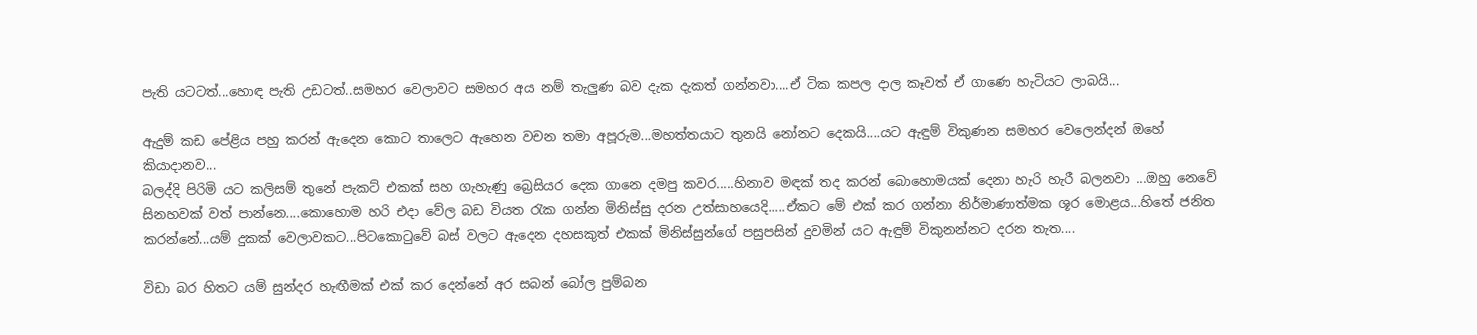පැති යටටත්...හොඳ පැති උඩටත්..සමහර වෙලාවට සමහර අය නම් තැලුණ බව දැක දැකත් ගන්නවා....ඒ ටික කපල දාල කෑවත් ඒ ගාණෙ හැටියට ලාබයි...

ඇදුම් කඩ පේළිය පහු කරන් ඇදෙන කොට තාලෙට ඇහෙන වචන තමා අපූරුම...මහත්තයාට තුනයි නෝනට දෙකයි....යට ඇඳුම් විකුණන සමහර වෙලෙන්දන් ඔහේ කියාදානව...
බලද්දි පිරිමි යට කලිසම් තුනේ පැකට් එකක් සහ ගැහැණු බ්‍රෙසියර දෙක ගානෙ දමපු කවර.....හිනාව මඳක් තද කරන් බොහොමයක් දෙනා හැරි හැරී බලනවා ...ඔහු නෙවේ සිනහවක් වත් පාන්නෙ....කොහොම හරි එදා වේල බඩ වියත රැක ගන්න මිනිස්සු දරන උත්සාහයෙදි.....ඒකට මේ එක් කර ගන්නා නිර්මාණාත්මක ශූර මොළය...හිතේ ජනිත කරන්නේ...යම් දුකක් වෙලාවකට...පිටකොටුවේ බස් වලට ඇදෙන දහසකුත් එකක් මිනිස්සුන්ගේ පසුපසින් දුවමින් යට ඇඳුම් විකුනන්නට දරන තැත....

විඩා බර හිතට යම් සුන්දර හැඟීමක් එක් කර දෙන්නේ අර සබන් බෝල පුම්බන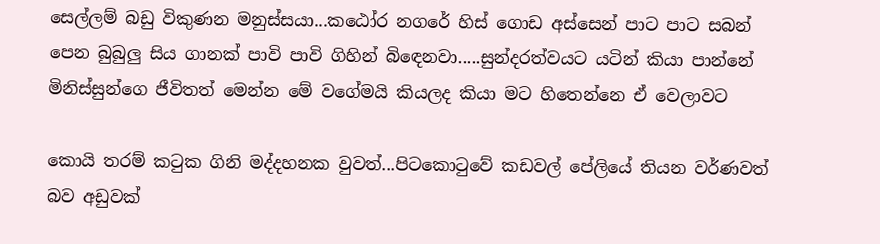සෙල්ලම් බඩු විකුණන මනුස්සයා...කඨෝර නගරේ හිස් ගොඩ අස්සෙන් පාට පාට සබන් පෙන බුබුලු සිය ගානක් පාවි පාවි ගිහින් බිඳෙනවා.....සුන්දරත්වයට යටින් කියා පාන්නේ මිනිස්සුන්ගෙ ජීවිතත් මෙන්න මේ වගේමයි කියලද කියා මට හිතෙන්නෙ ඒ වෙලාවට

කොයි තරම් කටුක ගිනි මද්දහනක වුවත්...පිටකොටුවේ කඩවල් පේලියේ තියන වර්ණවත් බව අඩුවක්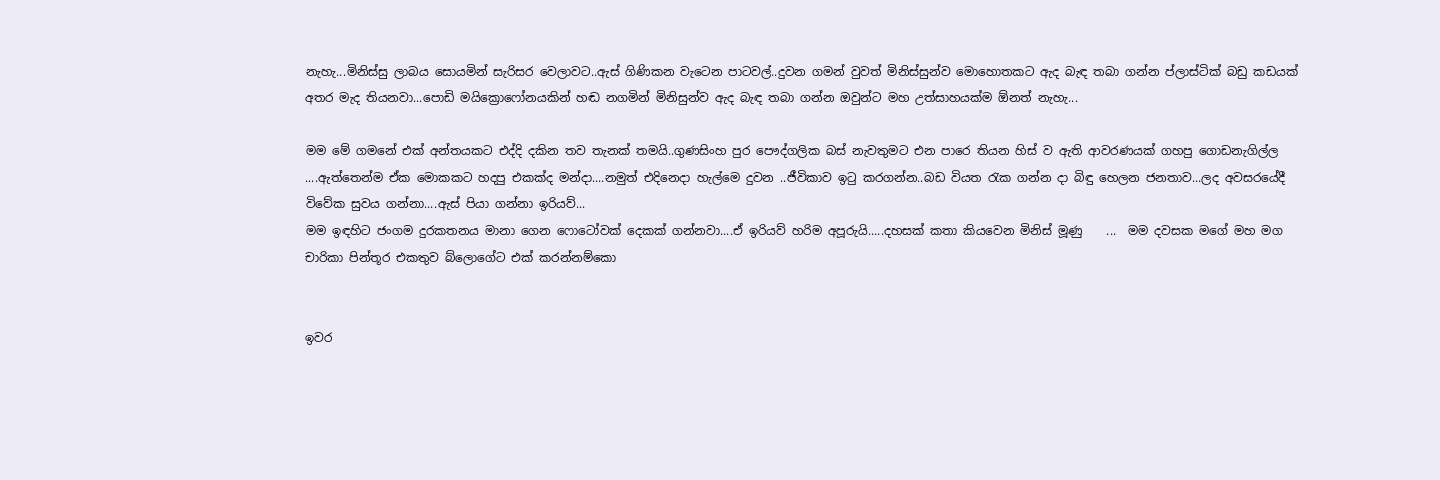නැහැ...මිනිස්සු ලාබය සොයමින් සැරිසර වෙලාවට..ඇස් ගිණිකන වැටෙන පාටවල්..දුවන ගමන් වුවත් මිනිස්සුන්ව මොහොතකට ඇද බැඳ තබා ගන්න ප්ලාස්ටික් බඩු කඩයක් අතර මැද තියනවා...පොඩි මයික්‍රොෆෝනයකින් හඬ නගමින් මිනිසුන්ව ඇද බැඳ තබා ගන්න ඔවුන්ට මහ උත්සාහයක්ම ඕනත් නැහැ...

මම මේ ගමනේ එක් අන්තයකට එද්දි දකින තව තැනක් තමයි..ගුණසිංහ පුර පෞද්ගලික බස් නැවතුමට එන පාරෙ තියන හිස් ව ඇති ආවරණයක් ගහපු ගොඩනැගිල්ල ....ඇත්තෙන්ම ඒක මොකකට හදපු එකක්ද මන්දා....නමුත් එදිනෙදා හැල්මෙ දුවන ..ජීවිකාව ඉටු කරගන්න..බඩ වියත රැක ගන්න දා බිඳු හෙලන ජනතාව...ලද අවසරයේදී විවේක සුවය ගන්නා....ඇස් පියා ගන්නා ඉරියව්...
මම ඉඳහිට ජංගම දුරකතනය මානා ගෙන ෆොටෝවක් දෙකක් ගන්නවා....ඒ ඉරියව් හරිම අපූරුයි.....දහසක් කතා කියවෙන මිනිස් මූණු    ...  මම දවසක මගේ මහ මග චාරිකා පින්තූර එකතුව බ්ලොගේට එක් කරන්නම්කො


ඉවර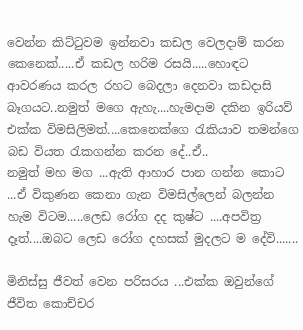වෙන්න කිට්ටුවම ඉන්නවා කඩල වෙලදාම් කරන කෙනෙක්.....ඒ කඩල හරිම රසයි.....හොඳට ආවරණය කරල රහට බෙදලා දෙනවා කඩදාසි බෑගයට..නමුත් මගෙ ඇහැ....හැමදාම දකින ඉරියව් එක්ක විමසිලිමත්....කෙනෙක්ගෙ රැකියාව තමන්ගෙ බඩ වියත රැකගන්න කරන දේ..ඒ..
නමුත් මහ මග ...ඇති ආහාර පාන ගන්න කොට ...ඒ විකුණන කෙනා ගැන විමසිල්ලෙන් බලන්න හැම විටම.....ලෙඩ රෝග දද කුෂ්ට ....අපවිත්‍ර දෑත්....ඔබට ලෙඩ රෝග දහසක් මුදලට ම දේවි.......

මිනිස්සු ජීවත් වෙන පරිසරය ...එක්ක ඔවුන්ගේ ජීවිත කොච්චර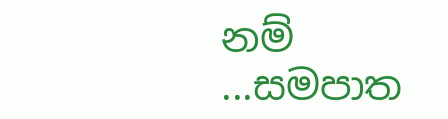නම් ...සමපාත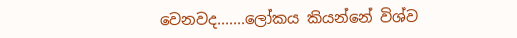වෙනවද.......ලෝකය කියන්නේ විශ්ව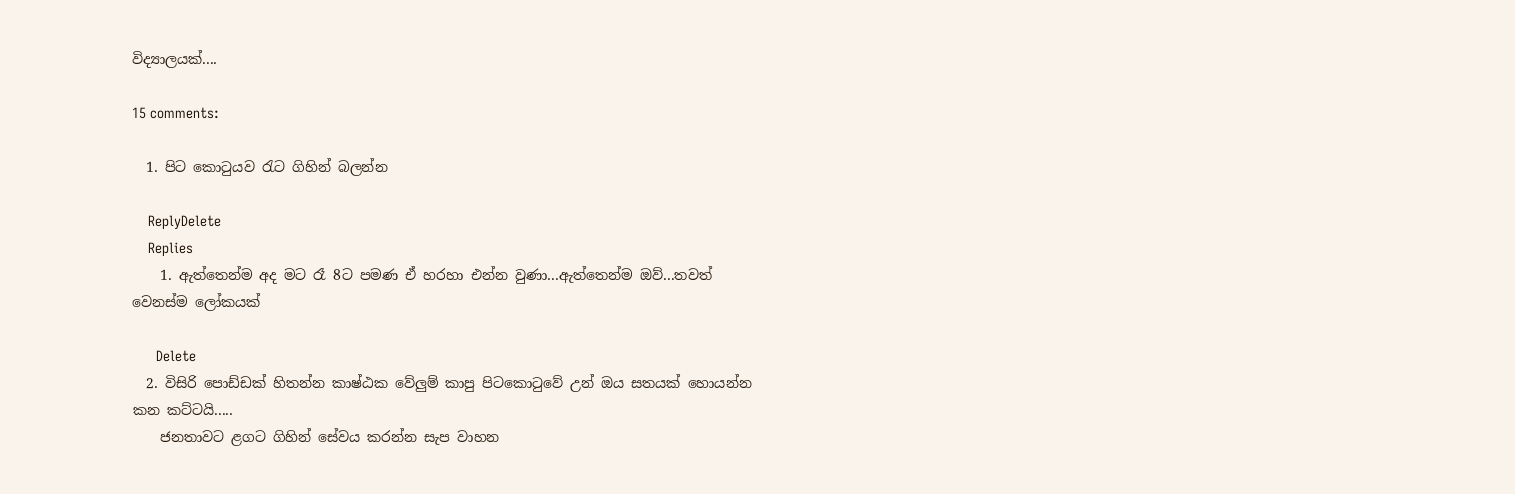විද්‍යාලයක්....

15 comments:

  1. පිට කොටුයව රැට ගිහින් බලන්න

    ReplyDelete
    Replies
    1. ඇත්තෙන්ම අද මට රෑ 8ට පමණ ඒ හරහා එන්න වුණා...ඇත්තෙන්ම ඔව්...තවත් වෙනස්ම ලෝකයක්

      Delete
  2. විසිරි පොඩ්ඩක් හිතන්න කාෂ්ඨක වේලුම් කාපු පිටකොටුවේ උන් ඔය සතයක් හොයන්න කන කට්ටයි.....
    ජනතාවට ළගට ගිහින් සේවය කරන්න සැප වාහන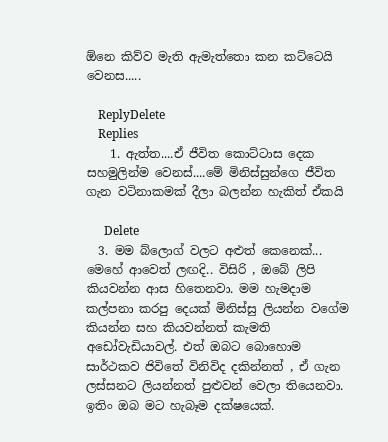ඕනෙ කිව්ව මැති ඇමැත්තො කන කට්ටෙයි වෙනස.....

    ReplyDelete
    Replies
    1. ඇත්ත....ඒ ජීවිත කොට්ටාස දෙක සහමුලින්ම වෙනස්....මේ මිනිස්සුන්ගෙ ජීවිත ගැන වටිනාකමක් දීලා බලන්න හැකිත් ඒකයි

      Delete
  3. මම බ්ලොග් වලට අළුත් කෙනෙක්... මෙහේ ආවෙත් ලඟදි.. විසිරි , ඔබේ ලිපි කියවන්න ආස හිතෙනවා. මම හැමදාම කල්පනා කරපු දෙයක් මිනිස්සු ලියන්න වගේම කියන්න සහ කියවන්නත් කැමති අඩෝවැඩියාවල්. එත් ඔබට බොහොම සාර්ථකව ජිවිතේ විනිවිද දකින්නත් , ඒ ගැන ලස්සනට ලියන්නත් පුළුවන් වෙලා තියෙනවා. ඉතිං ඔබ මට හැබෑම දක්ෂයෙක්.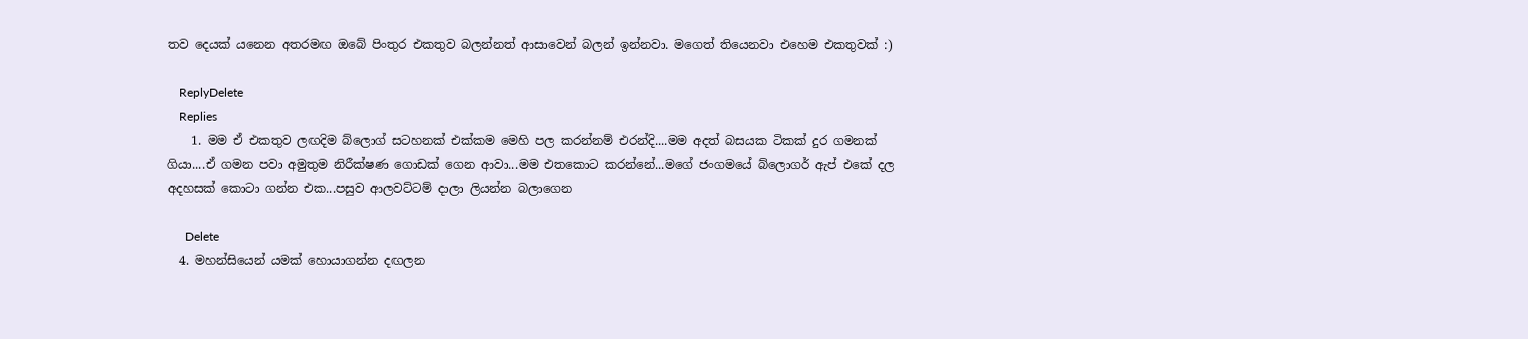තව දෙයක් යනෙන අතරමඟ ඔබේ පිංතුර එකතුව බලන්නත් ආසාවෙන් බලන් ඉන්නවා. මගෙත් තියෙනවා එහෙම එකතුවක් :)

    ReplyDelete
    Replies
    1. මම ඒ එකතුව ලඟදිම බ්ලොග් සටහනක් එක්කම මෙහි පල කරන්නම් එරන්දි....මම අදත් බසයක ටිකක් දුර ගමනක් ගියා....ඒ ගමන පවා අමුතුම නිරීක්ෂණ ගොඩක් ගෙන ආවා...මම එතකොට කරන්නේ...මගේ ජංගමයේ බ්ලොගර් ඇප් එකේ දල අදහසක් කොටා ගන්න එක...පසුව ආලවට්ටම් දාලා ලියන්න බලාගෙන

      Delete
  4. මහන්සියෙන් යමක් හොයාගන්න දඟලන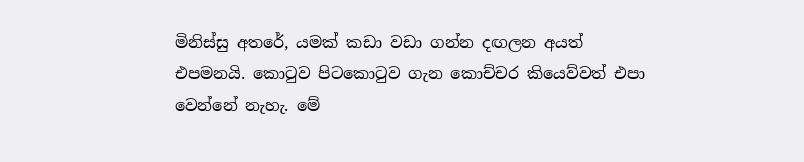මිනිස්සු අතරේ, යමක් කඩා වඩා ගන්න දඟලන අයත් එපමනයි. කොටුව පිටකොටුව ගැන කොච්චර කියෙව්වත් එපා වෙන්නේ නැහැ. මේ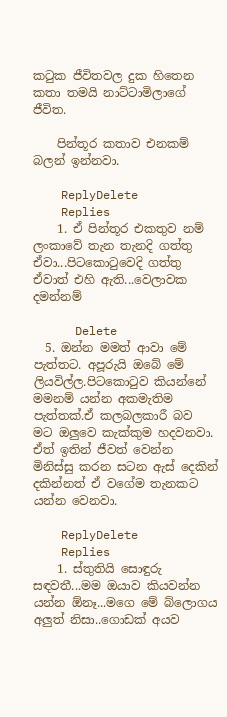කටුක ජීවිතවල දුක හිතෙන කතා තමයි නාට්ටාමිලාගේ ජීවිත.

    පින්තූර කතාව එනකම් බලන් ඉන්නවා.

    ReplyDelete
    Replies
    1. ඒ පින්තූර එකතුව නම් ලංකාවේ තැන තැනදි ගත්තු ඒවා...පිටකොටුවෙදි ගත්තු ඒවාත් එහි ඇති...වෙලාවක දමන්නම්

      Delete
  5. ඔන්න මමත් ආවා මේ පැත්තට. අපූරුයි ඔබේ මේ ලියවිල්ල.පිටකොටුව කියන්නේ මමනම් යන්න අකමැතිම පැත්තක්.ඒ කලබලකාරී බව මට ඔලුවෙ කැක්කුම හදවනවා. ඒත් ඉතින් ජීවත් වෙන්න මිනිස්සු කරන සටන ඇස් දෙකින් දකින්නත් ඒ වගේම තැනකට යන්න වෙනවා.

    ReplyDelete
    Replies
    1. ස්තුතියි සොඳුරු සඳවතී...මම ඔයාව කියවන්න යන්න ඕනෑ...මගෙ මේ බ්ලොගය අලුත් නිසා..ගොඩක් අයව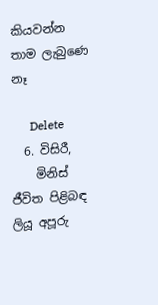කියවන්න තාම ලැබුණෙ නෑ

      Delete
  6. විසිරී,
    මිනිස් ජීවිත පිළිබඳ ලියූ අපූරු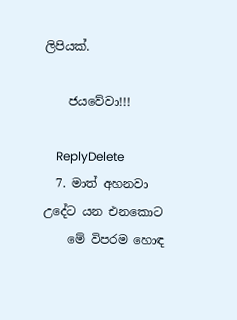ලිපියක්.

    ජයවේවා!!!

    ReplyDelete
  7. මාත් අහනවා උදේට යන එනකොට
    මේ විපරම හොඳ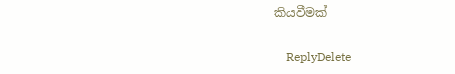කියවීමක්

    ReplyDelete